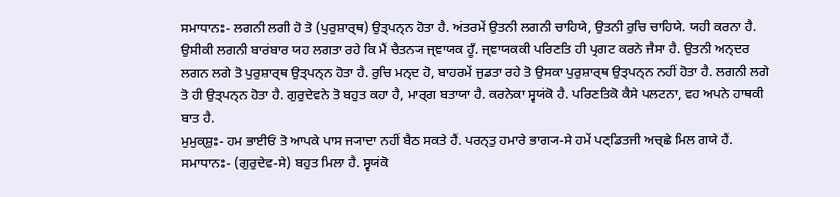ਸਮਾਧਾਨਃ- ਲਗਨੀ ਲਗੀ ਹੋ ਤੋ (ਪੁਰੁਸ਼ਾਰ੍ਥ) ਉਤ੍ਪਨ੍ਨ ਹੋਤਾ ਹੈ. ਅਂਤਰਮੇਂ ਉਤਨੀ ਲਗਨੀ ਚਾਹਿਯੇ, ਉਤਨੀ ਰੁਚਿ ਚਾਹਿਯੇ. ਯਹੀ ਕਰਨਾ ਹੈ. ਉਸੀਕੀ ਲਗਨੀ ਬਾਰਂਬਾਰ ਯਹ ਲਗਤਾ ਰਹੇ ਕਿ ਮੈਂ ਚੈਤਨ੍ਯ ਜ੍ਞਾਯਕ ਹੂਁ. ਜ੍ਞਾਯਕਕੀ ਪਰਿਣਤਿ ਹੀ ਪ੍ਰਗਟ ਕਰਨੇ ਜੈਸਾ ਹੈ. ਉਤਨੀ ਅਨ੍ਦਰ ਲਗਨ ਲਗੇ ਤੋ ਪੁਰੁਸ਼ਾਰ੍ਥ ਉਤ੍ਪਨ੍ਨ ਹੋਤਾ ਹੈ. ਰੁਚਿ ਮਨ੍ਦ ਹੋ, ਬਾਹਰਮੇਂ ਜੁਡਤਾ ਰਹੇ ਤੋ ਉਸਕਾ ਪੁਰੁਸ਼ਾਰ੍ਥ ਉਤ੍ਪਨ੍ਨ ਨਹੀਂ ਹੋਤਾ ਹੈ. ਲਗਨੀ ਲਗੇ ਤੋ ਹੀ ਉਤ੍ਪਨ੍ਨ ਹੋਤਾ ਹੈ. ਗੁਰੁਦੇਵਨੇ ਤੋ ਬਹੁਤ ਕਹਾ ਹੈ, ਮਾਰ੍ਗ ਬਤਾਯਾ ਹੈ. ਕਰਨੇਕਾ ਸ੍ਵਯਂਕੋ ਹੈ. ਪਰਿਣਤਿਕੋ ਕੈਸੇ ਪਲਟਨਾ, ਵਹ ਅਪਨੇ ਹਾਥਕੀ ਬਾਤ ਹੈ.
ਮੁਮੁਕ੍ਸ਼ੁਃ- ਹਮ ਭਾਈਓਂ ਤੋ ਆਪਕੇ ਪਾਸ ਜ੍ਯਾਦਾ ਨਹੀਂ ਬੈਠ ਸਕਤੇ ਹੈਂ. ਪਰਨ੍ਤੁ ਹਮਾਰੇ ਭਾਗ੍ਯ-ਸੇ ਹਮੇਂ ਪਣ੍ਡਿਤਜੀ ਅਚ੍ਛੇ ਮਿਲ ਗਯੇ ਹੈਂ.
ਸਮਾਧਾਨਃ- (ਗੁਰੁਦੇਵ-ਸੇ) ਬਹੁਤ ਮਿਲਾ ਹੈ. ਸ੍ਵਯਂਕੋ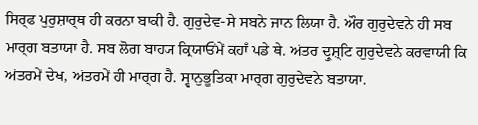ਸਿਰ੍ਫ ਪੁਰੁਸ਼ਾਰ੍ਥ ਹੀ ਕਰਨਾ ਬਾਕੀ ਹੈ. ਗੁਰੁਦੇਵ-ਸੇ ਸਬਨੇ ਜਾਨ ਲਿਯਾ ਹੈ. ਔਰ ਗੁਰੁਦੇਵਨੇ ਹੀ ਸਬ ਮਾਰ੍ਗ ਬਤਾਯਾ ਹੈ. ਸਬ ਲੋਗ ਬਾਹ੍ਯ ਕ੍ਰਿਯਾਓਂਮੇਂ ਕਹਾਁ ਪਡੇ ਥੇ. ਅਂਤਰ ਦ੍ਰੁਸ਼੍ਟਿ ਗੁਰੁਦੇਵਨੇ ਕਰਵਾਯੀ ਕਿ ਅਂਤਰਮੇਂ ਦੇਖ, ਅਂਤਰਮੇਂ ਹੀ ਮਾਰ੍ਗ ਹੈ. ਸ੍ਵਾਨੁਭੂਤਿਕਾ ਮਾਰ੍ਗ ਗੁਰੁਦੇਵਨੇ ਬਤਾਯਾ.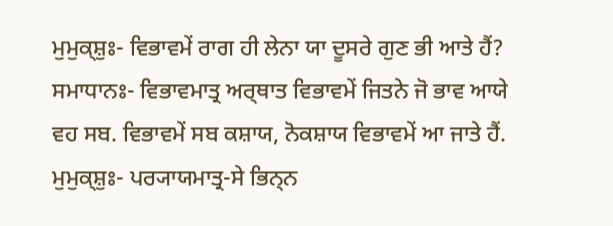ਮੁਮੁਕ੍ਸ਼ੁਃ- ਵਿਭਾਵਮੇਂ ਰਾਗ ਹੀ ਲੇਨਾ ਯਾ ਦੂਸਰੇ ਗੁਣ ਭੀ ਆਤੇ ਹੈਂ?
ਸਮਾਧਾਨਃ- ਵਿਭਾਵਮਾਤ੍ਰ ਅਰ੍ਥਾਤ ਵਿਭਾਵਮੇਂ ਜਿਤਨੇ ਜੋ ਭਾਵ ਆਯੇ ਵਹ ਸਬ. ਵਿਭਾਵਮੇਂ ਸਬ ਕਸ਼ਾਯ, ਨੋਕਸ਼ਾਯ ਵਿਭਾਵਮੇਂ ਆ ਜਾਤੇ ਹੈਂ.
ਮੁਮੁਕ੍ਸ਼ੁਃ- ਪਰ੍ਯਾਯਮਾਤ੍ਰ-ਸੇ ਭਿਨ੍ਨ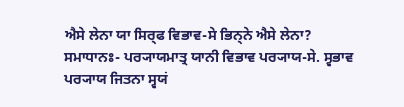ਐਸੇ ਲੇਨਾ ਯਾ ਸਿਰ੍ਫ ਵਿਭਾਵ-ਸੇ ਭਿਨ੍ਨੇ ਐਸੇ ਲੇਨਾ?
ਸਮਾਧਾਨਃ- ਪਰ੍ਯਾਯਮਾਤ੍ਰ ਯਾਨੀ ਵਿਭਾਵ ਪਰ੍ਯਾਯ-ਸੇ. ਸ੍ਵਭਾਵ ਪਰ੍ਯਾਯ ਜਿਤਨਾ ਸ੍ਵਯਂ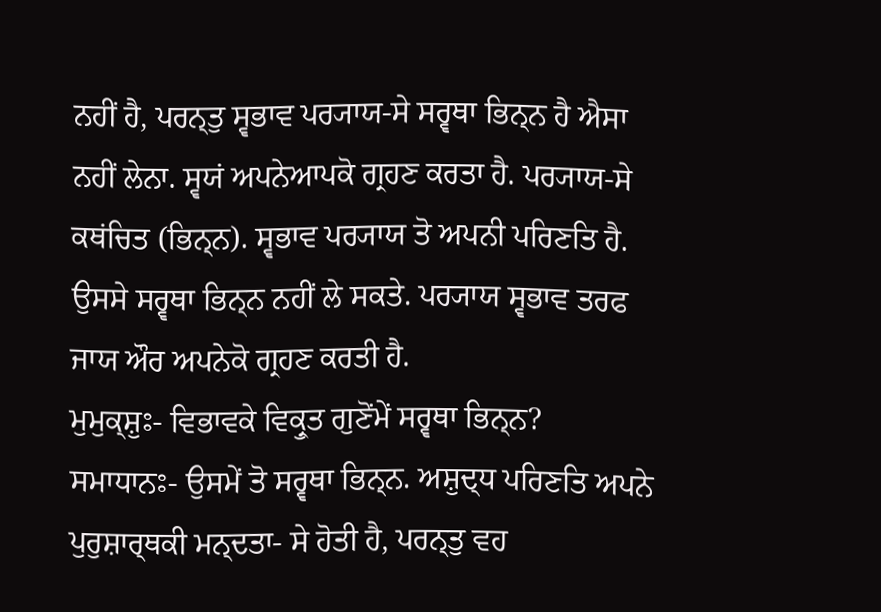ਨਹੀਂ ਹੈ, ਪਰਨ੍ਤੁ ਸ੍ਵਭਾਵ ਪਰ੍ਯਾਯ-ਸੇ ਸਰ੍ਵਥਾ ਭਿਨ੍ਨ ਹੈ ਐਸਾ ਨਹੀਂ ਲੇਨਾ. ਸ੍ਵਯਂ ਅਪਨੇਆਪਕੋ ਗ੍ਰਹਣ ਕਰਤਾ ਹੈ. ਪਰ੍ਯਾਯ-ਸੇ ਕਥਂਚਿਤ (ਭਿਨ੍ਨ). ਸ੍ਵਭਾਵ ਪਰ੍ਯਾਯ ਤੋ ਅਪਨੀ ਪਰਿਣਤਿ ਹੈ. ਉਸਸੇ ਸਰ੍ਵਥਾ ਭਿਨ੍ਨ ਨਹੀਂ ਲੇ ਸਕਤੇ. ਪਰ੍ਯਾਯ ਸ੍ਵਭਾਵ ਤਰਫ ਜਾਯ ਔਰ ਅਪਨੇਕੋ ਗ੍ਰਹਣ ਕਰਤੀ ਹੈ.
ਮੁਮੁਕ੍ਸ਼ੁਃ- ਵਿਭਾਵਕੇ ਵਿਕ੍ਰੁਤ ਗੁਣੋਂਮੇਂ ਸਰ੍ਵਥਾ ਭਿਨ੍ਨ?
ਸਮਾਧਾਨਃ- ਉਸਮੇਂ ਤੋ ਸਰ੍ਵਥਾ ਭਿਨ੍ਨ. ਅਸ਼ੁਦ੍ਧ ਪਰਿਣਤਿ ਅਪਨੇ ਪੁਰੁਸ਼ਾਰ੍ਥਕੀ ਮਨ੍ਦਤਾ- ਸੇ ਹੋਤੀ ਹੈ, ਪਰਨ੍ਤੁ ਵਹ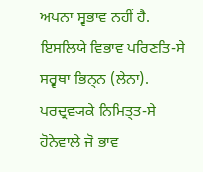ਅਪਨਾ ਸ੍ਵਭਾਵ ਨਹੀਂ ਹੈ. ਇਸਲਿਯੇ ਵਿਭਾਵ ਪਰਿਣਤਿ-ਸੇ ਸਰ੍ਵਥਾ ਭਿਨ੍ਨ (ਲੇਨਾ). ਪਰਦ੍ਰਵ੍ਯਕੇ ਨਿਮਿਤ੍ਤ-ਸੇ ਹੋਨੇਵਾਲੇ ਜੋ ਭਾਵ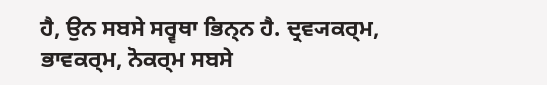ਹੈ, ਉਨ ਸਬਸੇ ਸਰ੍ਵਥਾ ਭਿਨ੍ਨ ਹੈ. ਦ੍ਰਵ੍ਯਕਰ੍ਮ, ਭਾਵਕਰ੍ਮ, ਨੋਕਰ੍ਮ ਸਬਸੇ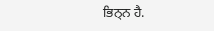ਭਿਨ੍ਨ ਹੈ.